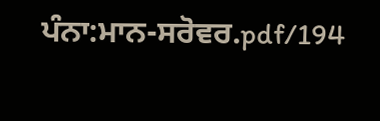ਪੰਨਾ:ਮਾਨ-ਸਰੋਵਰ.pdf/194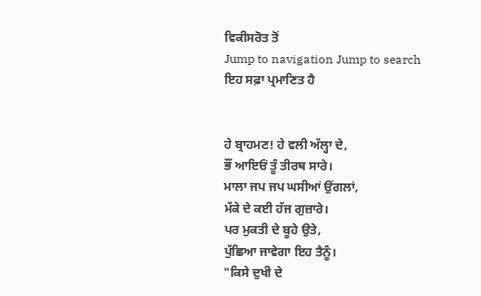ਵਿਕੀਸਰੋਤ ਤੋਂ
Jump to navigation Jump to search
ਇਹ ਸਫ਼ਾ ਪ੍ਰਮਾਣਿਤ ਹੈ


ਹੇ ਬ੍ਰਾਹਮਣ! ਹੇ ਵਲੀ ਅੱਲ੍ਹਾ ਦੇ,
ਭੌਂ ਆਇਓਂ ਤੂੰ ਤੀਰਥ ਸਾਰੇ।
ਮਾਲਾ ਜਪ ਜਪ ਘਸੀਆਂ ਉਂਗਲਾਂ,
ਮੱਕੇ ਦੇ ਕਈ ਹੱਜ ਗੁਜ਼ਾਰੇ।
ਪਰ ਮੁਕਤੀ ਦੇ ਬੂਹੇ ਉਤੇ,
ਪੁੱਛਿਆ ਜਾਵੇਗਾ ਇਹ ਤੈਨੂੰ।
"ਕਿਸੇ ਦੁਖੀ ਦੇ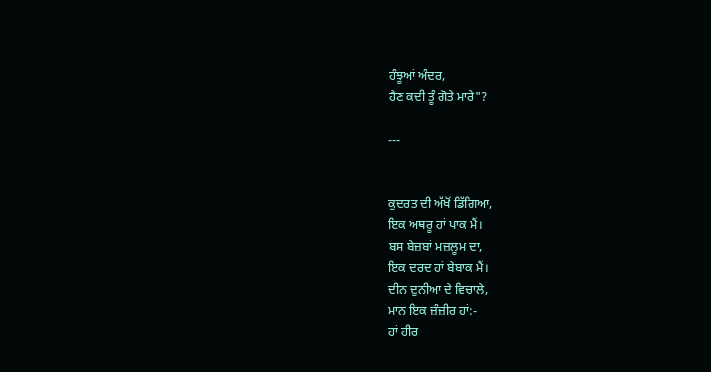ਹੰਝੂਆਂ ਅੰਦਰ,
ਹੈਣ ਕਦੀ ਤੂੰ ਗੋਤੇ ਮਾਰੇ"?

---


ਕੁਦਰਤ ਦੀ ਅੱਖੋਂ ਡਿੱਗਿਆ,
ਇਕ ਅਥਰੂ ਹਾਂ ਪਾਕ ਮੈਂ।
ਬਸ ਬੇਜ਼ਬਾਂ ਮਜ਼ਲੂਮ ਦਾ,
ਇਕ ਦਰਦ ਹਾਂ ਬੇਬਾਕ ਮੈਂ।
ਦੀਨ ਦੁਨੀਆ ਦੇ ਵਿਚਾਲੇ,
ਮਾਨ ਇਕ ਜ਼ੰਜ਼ੀਰ ਹਾਂ:-
ਹਾਂ ਹੀਰ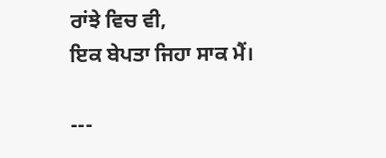ਰਾਂਝੇ ਵਿਚ ਵੀ,
ਇਕ ਬੇਪਤਾ ਜਿਹਾ ਸਾਕ ਮੈਂ।

---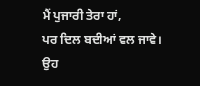ਮੈਂ ਪੁਜਾਰੀ ਤੇਰਾ ਹਾਂ,
ਪਰ ਦਿਲ ਬਦੀਆਂ ਵਲ ਜਾਵੇ।
ਉਹ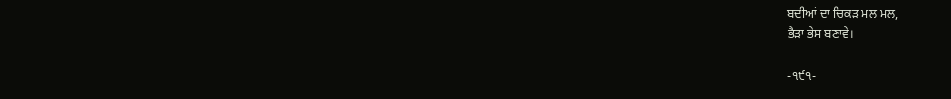ਬਦੀਆਂ ਦਾ ਚਿਕੜ ਮਲ ਮਲ,
ਭੈੜਾ ਭੇਸ ਬਣਾਵੇ।

-੧੯੧-